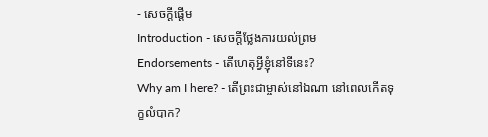- សេចក្ដីផ្ដើម
Introduction - សេចក្ដីថ្លែងការយល់ព្រម
Endorsements - តើហេតុអ្វីខ្ញុំនៅទីនេះ?
Why am I here? - តើព្រះជាម្ចាស់នៅឯណា នៅពេលកើតទុក្ខលំបាក?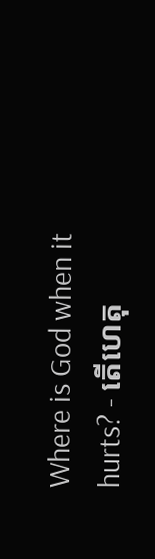Where is God when it hurts? - តើហេតុ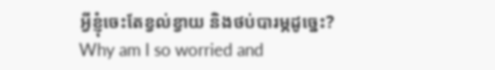អ្វីខ្ញុំចេះតែខ្វល់ខ្វាយ និងថប់បារម្ភដូច្នេះ?
Why am I so worried and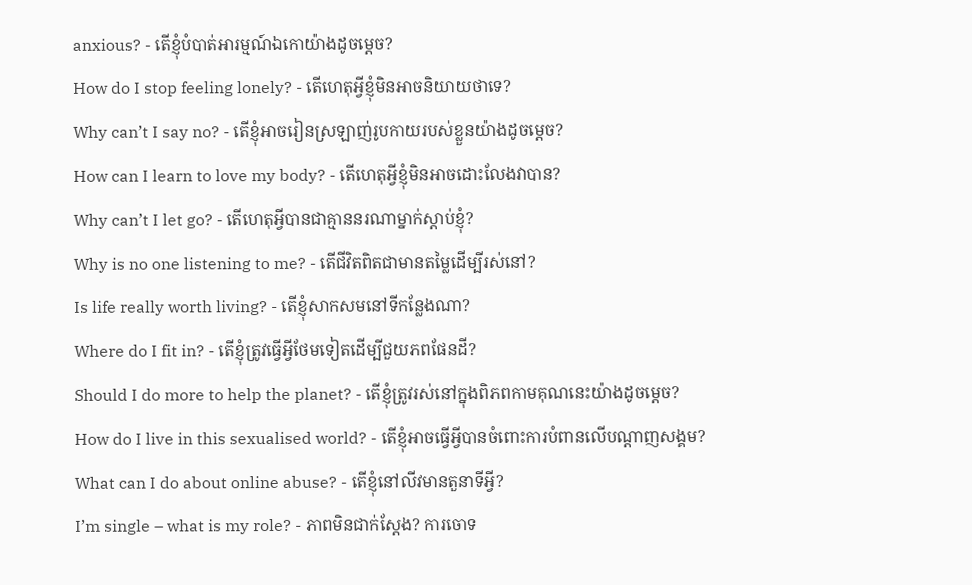anxious? - តើខ្ញុំបំបាត់អារម្មណ៍ឯកោយ៉ាងដូចម្តេច?
How do I stop feeling lonely? - តើហេតុអ្វីខ្ញុំមិនអាចនិយាយថាទេ?
Why can’t I say no? - តើខ្ញុំអាចរៀនស្រឡាញ់រូបកាយរបស់ខ្លួនយ៉ាងដូចម្តេច?
How can I learn to love my body? - តើហេតុអ្វីខ្ញុំមិនអាចដោះលែងវាបាន?
Why can’t I let go? - តើហេតុអ្វីបានជាគ្មាននរណាម្នាក់ស្តាប់ខ្ញុំ?
Why is no one listening to me? - តើជីវិតពិតជាមានតម្លៃដើម្បីរស់នៅ?
Is life really worth living? - តើខ្ញុំសាកសមនៅទីកន្លែងណា?
Where do I fit in? - តើខ្ញុំត្រូវធ្វើអ្វីថែមទៀតដើម្បីជួយភពផែនដី?
Should I do more to help the planet? - តើខ្ញុំត្រូវរស់នៅក្នុងពិភពកាមគុណនេះយ៉ាងដូចម្តេច?
How do I live in this sexualised world? - តើខ្ញុំអាចធ្វើអ្វីបានចំពោះការបំពានលើបណ្តាញសង្គម?
What can I do about online abuse? - តើខ្ញុំនៅលីវមានតួនាទីអ្វី?
I’m single – what is my role? - ភាពមិនជាក់ស្តែង? ការចោទ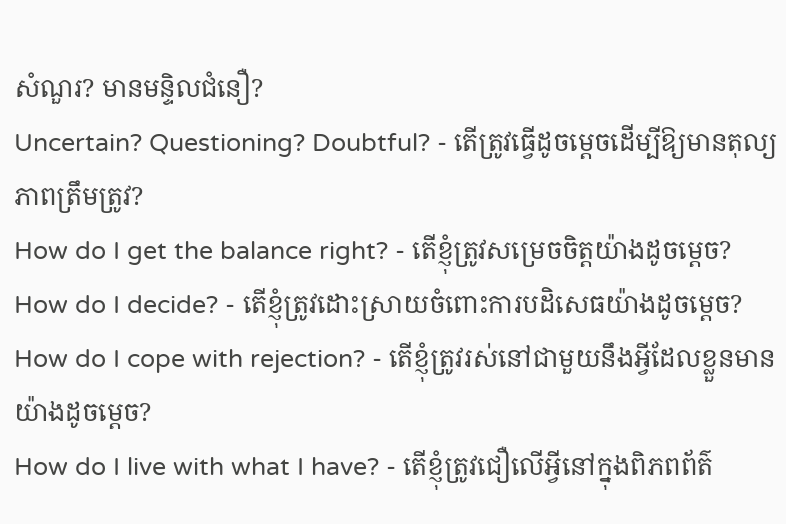សំណួរ? មានមន្ទិលជំនឿ?
Uncertain? Questioning? Doubtful? - តើត្រូវធ្វើដូចម្តេចដើម្បីឱ្យមានតុល្យភាពត្រឹមត្រូវ?
How do I get the balance right? - តើខ្ញុំត្រូវសម្រេចចិត្តយ៉ាងដូចម្តេច?
How do I decide? - តើខ្ញុំត្រូវដោះស្រាយចំពោះការបដិសេធយ៉ាងដូចម្តេច?
How do I cope with rejection? - តើខ្ញុំត្រូវរស់នៅជាមួយនឹងអ្វីដែលខ្លួនមានយ៉ាងដូចម្តេច?
How do I live with what I have? - តើខ្ញុំត្រូវជឿលើអ្វីនៅក្នុងពិភពព័ត៌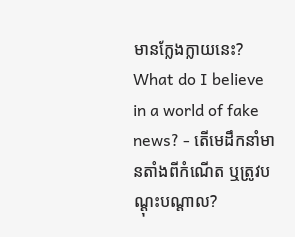មានក្លែងក្លាយនេះ?
What do I believe in a world of fake news? - តើមេដឹកនាំមានតាំងពីកំណើត ឬត្រូវបណ្ដុះបណ្តាល?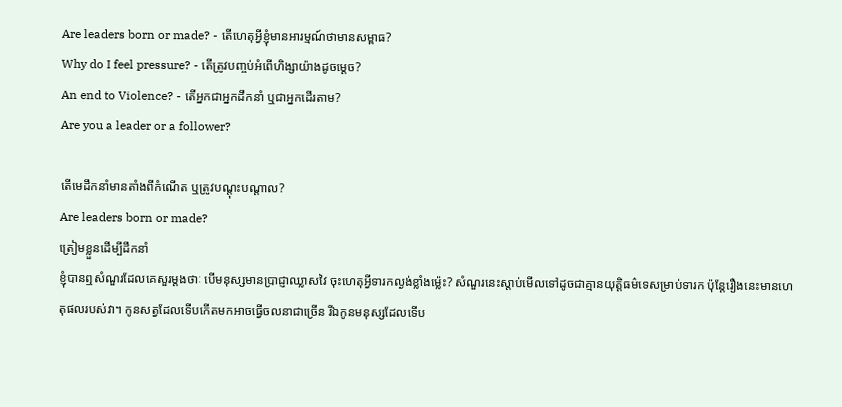Are leaders born or made? - តើហេតុអ្វីខ្ញុំមានអារម្មណ៍ថាមានសម្ពាធ?
Why do I feel pressure? - តើត្រូវបញ្ចប់អំពើហិង្សាយ៉ាងដូចម្តេច?
An end to Violence? - តើអ្នកជាអ្នកដឹកនាំ ឬជាអ្នកដើរតាម?
Are you a leader or a follower?

តើមេដឹកនាំមានតាំងពីកំណើត ឬត្រូវបណ្ដុះបណ្តាល?
Are leaders born or made?
ត្រៀមខ្លួនដើម្បីដឹកនាំ
ខ្ញុំបានឮសំណួរដែលគេសួរម្តងថាៈ បើមនុស្សមានប្រាជ្ញាឈ្លាសវៃ ចុះហេតុអ្វីទារកល្ងង់ខ្លាំងម្ល៉េះ? សំណួរនេះស្តាប់មើលទៅដូចជាគ្មានយុត្តិធម៌ទេសម្រាប់ទារក ប៉ុន្តែរឿងនេះមានហេតុផលរបស់វា។ កូនសត្វដែលទើបកើតមកអាចធ្វើចលនាជាច្រើន រីឯកូនមនុស្សដែលទើប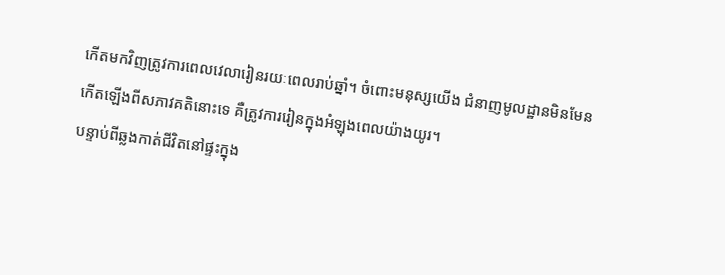កើតមកវិញត្រូវការពេលវេលារៀនរយៈពេលរាប់ឆ្នាំ។ ចំពោះមនុស្សយើង ជំនាញមូលដ្ឋានមិនមែនកើតឡើងពីសភាវគតិនោះទេ គឺត្រូវការរៀនក្នុងអំឡុងពេលយ៉ាងយូរ។
បន្ទាប់ពីឆ្លងកាត់ជីវិតនៅផ្ទះក្នុង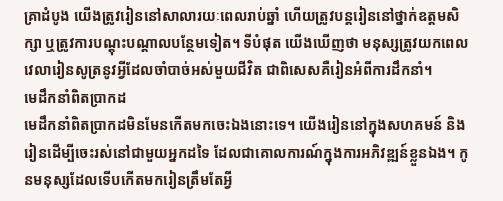គ្រាដំបូង យើងត្រូវរៀននៅសាលារយៈពេលរាប់ឆ្នាំ ហើយត្រូវបន្តរៀននៅថ្នាក់ឧត្តមសិក្សា ឬត្រូវការបណ្តុះបណ្តាលបន្ថែមទៀត។ ទីបំផុត យើងឃើញថា មនុស្សត្រូវយកពេលវេលារៀនសូត្រនូវអ្វីដែលចាំបាច់អស់មួយជីវិត ជាពិសេសគឺរៀនអំពីការដឹកនាំ។
មេដឹកនាំពិតប្រាកដ
មេដឹកនាំពិតប្រាកដមិនមែនកើតមកចេះឯងនោះទេ។ យើងរៀននៅក្នុងសហគមន៍ និងរៀនដើម្បីចេះរស់នៅជាមួយអ្នកដទៃ ដែលជាគោលការណ៍ក្នុងការអភិវឌ្ឍន៍ខ្លួនឯង។ កូនមនុស្សដែលទើបកើតមករៀនត្រឹមតែអ្វី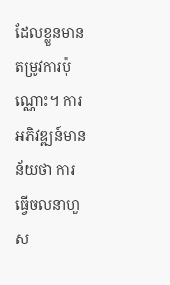ដែលខ្លួនមានតម្រូវការប៉ុណ្ណោះ។ ការអភិវឌ្ឍន៍មានន័យថា ការធ្វើចលនាហួស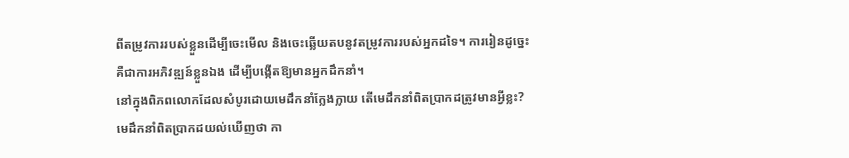ពីតម្រូវការរបស់ខ្លួនដើម្បីចេះមើល និងចេះឆ្លើយតបនូវតម្រូវការរបស់អ្នកដទៃ។ ការរៀនដូច្នេះ គឺជាការអភិវឌ្ឍន៍ខ្លួនឯង ដើម្បីបង្កើតឱ្យមានអ្នកដឹកនាំ។
នៅក្នុងពិភពលោកដែលសំបូរដោយមេដឹកនាំក្លែងក្លាយ តើមេដឹកនាំពិតប្រាកដត្រូវមានអ្វីខ្លះ?
មេដឹកនាំពិតប្រាកដយល់ឃើញថា កា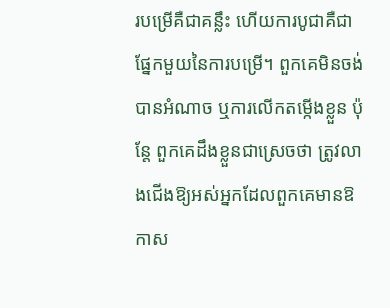របម្រើគឺជាគន្លឹះ ហើយការបូជាគឺជាផ្នែកមួយនៃការបម្រើ។ ពួកគេមិនចង់បានអំណាច ឬការលើកតម្កើងខ្លួន ប៉ុន្តែ ពួកគេដឹងខ្លួនជាស្រេចថា ត្រូវលាងជើងឱ្យអស់អ្នកដែលពួកគេមានឱកាស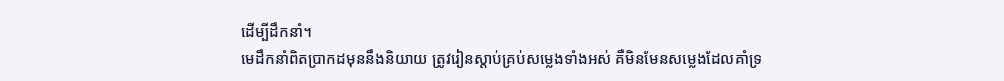ដើម្បីដឹកនាំ។
មេដឹកនាំពិតប្រាកដមុននឹងនិយាយ ត្រូវរៀនស្តាប់គ្រប់សម្លេងទាំងអស់ គឺមិនមែនសម្លេងដែលគាំទ្រ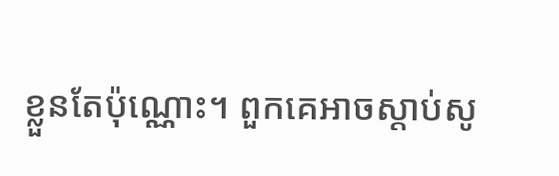ខ្លួនតែប៉ុណ្ណោះ។ ពួកគេអាចស្តាប់សូ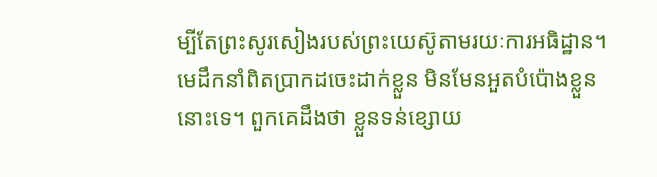ម្បីតែព្រះសូរសៀងរបស់ព្រះយេស៊ូតាមរយៈការអធិដ្ឋាន។
មេដឹកនាំពិតប្រាកដចេះដាក់ខ្លួន មិនមែនអួតបំប៉ោងខ្លួននោះទេ។ ពួកគេដឹងថា ខ្លួនទន់ខ្សោយ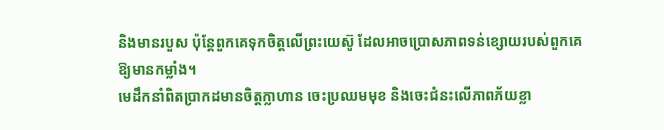និងមានរបួស ប៉ុន្តែពួកគេទុកចិត្ដលើព្រះយេស៊ូ ដែលអាចប្រោសភាពទន់ខ្សោយរបស់ពួកគេឱ្យមានកម្លាំង។
មេដឹកនាំពិតប្រាកដមានចិត្តក្លាហាន ចេះប្រឈមមុខ និងចេះជំនះលើភាពភ័យខ្លា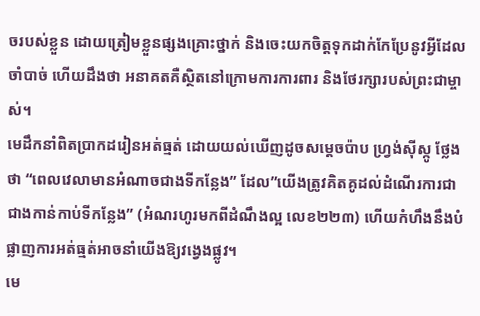ចរបស់ខ្លួន ដោយត្រៀមខ្លួនផ្សងគ្រោះថ្នាក់ និងចេះយកចិត្តទុកដាក់កែប្រែនូវអ្វីដែលចាំបាច់ ហើយដឹងថា អនាគតគឺស្ថិតនៅក្រោមការការពារ និងថែរក្សារបស់ព្រះជាម្ចាស់។
មេដឹកនាំពិតប្រាកដរៀនអត់ធ្មត់ ដោយយល់ឃើញដូចសម្តេចប៉ាប ហ្រ្វង់ស៊ីស្កូ ថ្លែងថា “ពេលវេលាមានអំណាចជាងទីកន្លែង” ដែល”យើងត្រូវគិតគូដល់ដំណើរការជាជាងកាន់កាប់ទីកន្លែង” (អំណរហូរមកពីដំណឹងល្អ លេខ២២៣) ហើយកំហឹងនឹងបំផ្លាញការអត់ធ្មត់អាចនាំយើងឱ្យវង្វេងផ្លូវ។
មេ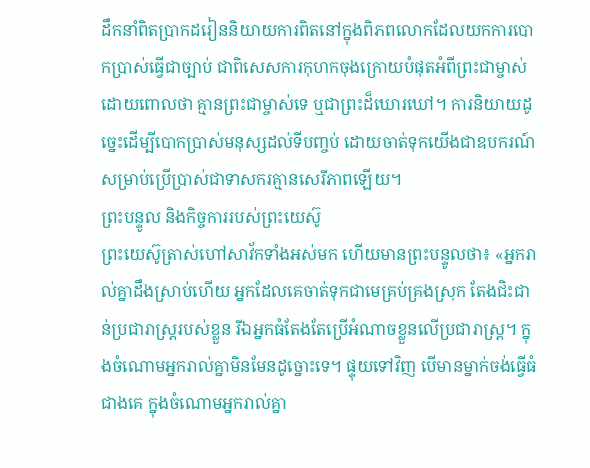ដឹកនាំពិតប្រាកដរៀននិយាយការពិតនៅក្នុងពិភពលោកដែលយកការបោកប្រាស់ធ្វើជាច្បាប់ ជាពិសេសការកុហកចុងក្រោយបំផុតអំពីព្រះជាម្ចាស់ ដោយពោលថា គ្មានព្រះជាម្ចាស់ទេ ឬជាព្រះដ៏ឃោរឃៅ។ ការនិយាយដូច្នេះដើម្បីបោកប្រាស់មនុស្សដល់ទីបញ្ចប់ ដោយចាត់ទុកយើងជាឧបករណ៍សម្រាប់ប្រើប្រាស់ជាទាសករគ្មានសេរីភាពឡើយ។
ព្រះបន្ទូល និងកិច្ចការរបស់ព្រះយេស៊ូ
ព្រះយេស៊ូត្រាស់ហៅសាវ័កទាំងអស់មក ហើយមានព្រះបន្ទូលថា៖ «អ្នករាល់គ្នាដឹងស្រាប់ហើយ អ្នកដែលគេចាត់ទុកជាមេគ្រប់គ្រងស្រុក តែងជិះជាន់ប្រជារាស្ដ្ររបស់ខ្លួន រីឯអ្នកធំតែងតែប្រើអំណាចខ្លួនលើប្រជារាស្ដ្រ។ ក្នុងចំណោមអ្នករាល់គ្នាមិនមែនដូច្នោះទេ។ ផ្ទុយទៅវិញ បើមានម្នាក់ចង់ធ្វើធំជាងគេ ក្នុងចំណោមអ្នករាល់គ្នា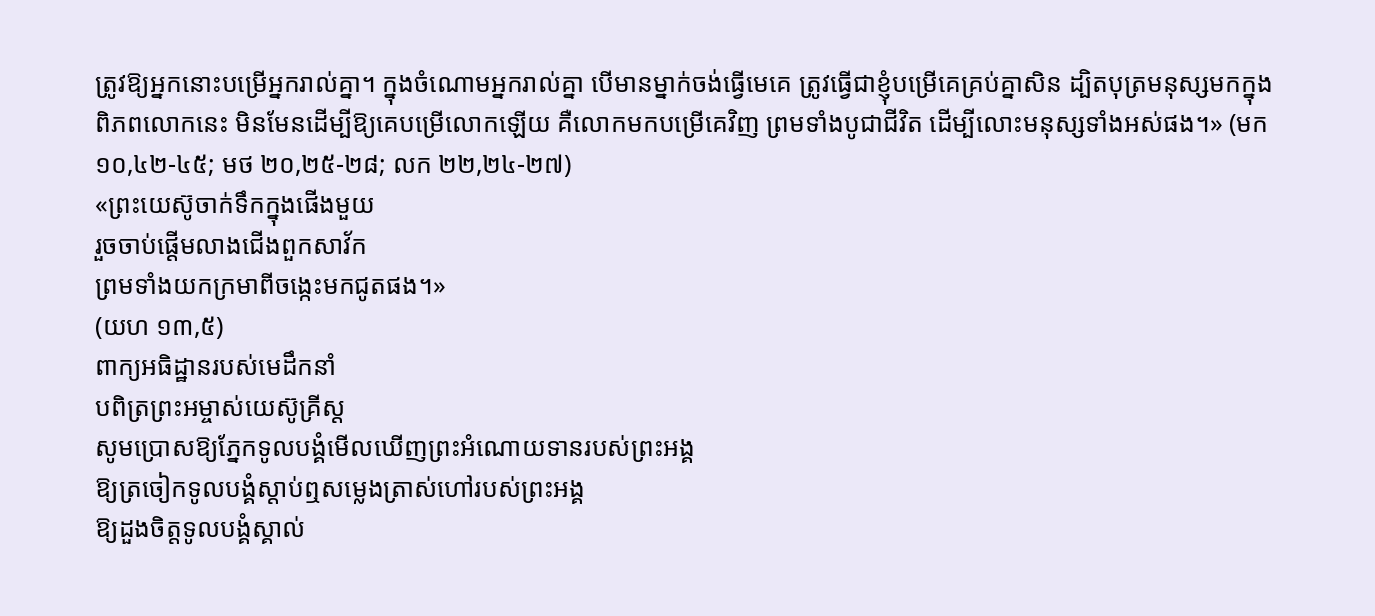ត្រូវឱ្យអ្នកនោះបម្រើអ្នករាល់គ្នា។ ក្នុងចំណោមអ្នករាល់គ្នា បើមានម្នាក់ចង់ធ្វើមេគេ ត្រូវធ្វើជាខ្ញុំបម្រើគេគ្រប់គ្នាសិន ដ្បិតបុត្រមនុស្សមកក្នុងពិភពលោកនេះ មិនមែនដើម្បីឱ្យគេបម្រើលោកឡើយ គឺលោកមកបម្រើគេវិញ ព្រមទាំងបូជាជីវិត ដើម្បីលោះមនុស្សទាំងអស់ផង។» (មក ១០,៤២-៤៥; មថ ២០,២៥-២៨; លក ២២,២៤-២៧)
«ព្រះយេស៊ូចាក់ទឹកក្នុងផើងមួយ
រួចចាប់ផ្ដើមលាងជើងពួកសាវ័ក
ព្រមទាំងយកក្រមាពីចង្កេះមកជូតផង។»
(យហ ១៣,៥)
ពាក្យអធិដ្ឋានរបស់មេដឹកនាំ
បពិត្រព្រះអម្ចាស់យេស៊ូគ្រីស្ត
សូមប្រោសឱ្យភ្នែកទូលបង្គំមើលឃើញព្រះអំណោយទានរបស់ព្រះអង្គ
ឱ្យត្រចៀកទូលបង្គំស្តាប់ឮសម្លេងត្រាស់ហៅរបស់ព្រះអង្គ
ឱ្យដួងចិត្តទូលបង្គំស្គាល់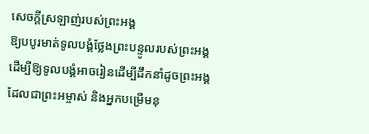សេចក្តីស្រឡាញ់របស់ព្រះអង្គ
ឱ្យបបូរមាត់ទូលបង្គំថ្លែងព្រះបន្ទូលរបស់ព្រះអង្គ
ដើម្បីឱ្យទូលបង្គំអាចរៀនដើម្បីដឹកនាំដូចព្រះអង្គ
ដែលជាព្រះអម្ចាស់ និងអ្នកបម្រើមនុ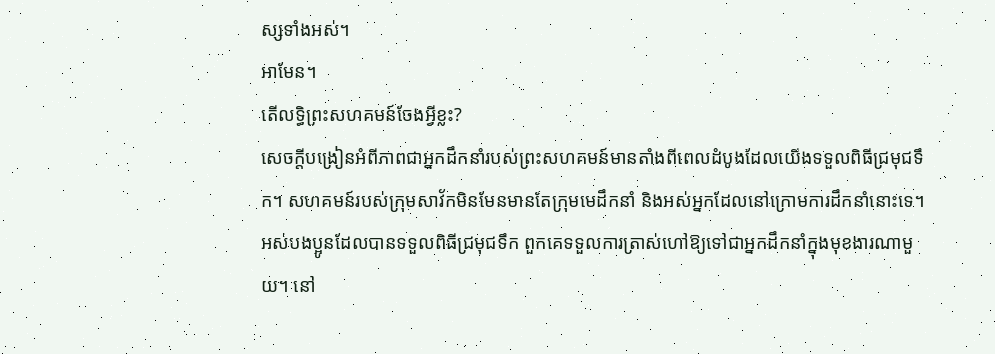ស្សទាំងអស់។
អាមែន។
តើលទ្ធិព្រះសហគមន៍ចែងអ្វីខ្លះ?
សេចក្តីបង្រៀនអំពីភាពជាអ្នកដឹកនាំរបស់ព្រះសហគមន៍មានតាំងពីពេលដំបូងដែលយើងទទួលពិធីជ្រមុជទឹក។ សហគមន៍របស់ក្រុមសាវ័កមិនមែនមានតែក្រុមមេដឹកនាំ និងអស់អ្នកដែលនៅក្រោមការដឹកនាំនោះទេ។ អស់បងប្អូនដែលបានទទួលពិធីជ្រមុជទឹក ពួកគេទទួលការត្រាស់ហៅឱ្យទៅជាអ្នកដឹកនាំក្នុងមុខងារណាមួយ។ នៅ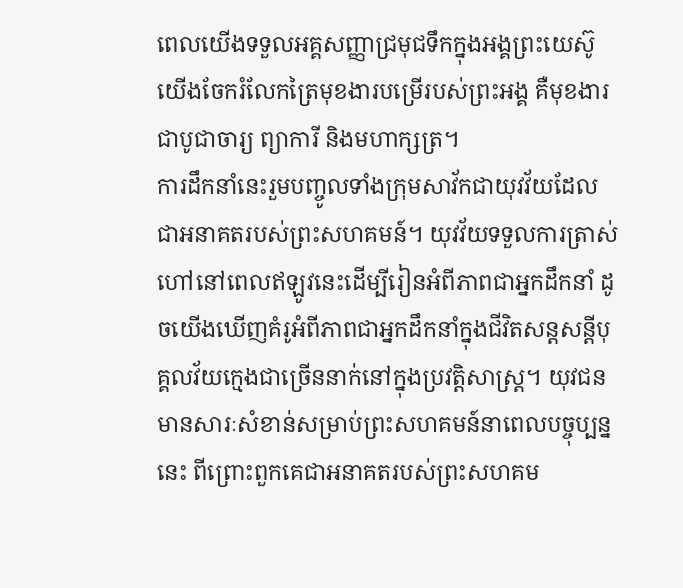ពេលយើងទទួលអគ្គសញ្ញាជ្រមុជទឹកក្នុងអង្គព្រះយេស៊ូ យើងចែករំលែកត្រៃមុខងារបម្រើរបស់ព្រះអង្គ គឺមុខងារជាបូជាចារ្យ ព្យាការី និងមហាក្សត្រ។
ការដឹកនាំនេះរួមបញ្ចូលទាំងក្រុមសាវ័កជាយុវវ័យដែលជាអនាគតរបស់ព្រះសហគមន៍។ យុវវ័យទទួលការត្រាស់ហៅនៅពេលឥឡូវនេះដើម្បីរៀនអំពីភាពជាអ្នកដឹកនាំ ដូចយើងឃើញគំរូអំពីភាពជាអ្នកដឹកនាំក្នុងជីវិតសន្តសន្តីបុគ្គលវ័យក្មេងជាច្រើននាក់នៅក្នុងប្រវត្តិសាស្រ្ត។ យុវជនមានសារៈសំខាន់សម្រាប់ព្រះសហគមន៍នាពេលបច្ចុប្បន្ននេះ ពីព្រោះពួកគេជាអនាគតរបស់ព្រះសហគម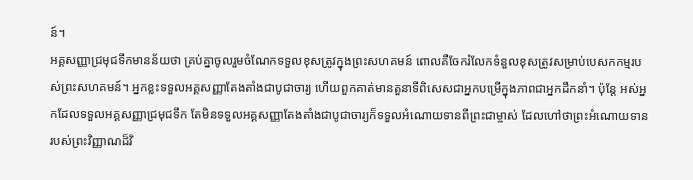ន៍។
អគ្គសញ្ញាជ្រមុជទឹកមានន័យថា គ្រប់គ្នាចូលរួមចំណែកទទួលខុសត្រូវក្នុងព្រះសហគមន៍ ពោលគឺចែករំលែកទំនួលខុសត្រូវសម្រាប់បេសកកម្មរបស់ព្រះសហគមន៍។ អ្នកខ្លះទទួលអគ្គសញ្ញាតែងតាំងជាបូជាចារ្យ ហើយពួកគាត់មានតួនាទីពិសេសជាអ្នកបម្រើក្នុងភាពជាអ្នកដឹកនាំ។ ប៉ុន្តែ អស់អ្នកដែលទទួលអគ្គសញ្ញាជ្រមុជទឹក តែមិនទទួលអគ្គសញ្ញាតែងតាំងជាបូជាចារ្យក៏ទទួលអំណោយទានពីព្រះជាម្ចាស់ ដែលហៅថាព្រះអំណោយទានរបស់ព្រះវិញ្ញាណដ៏វិ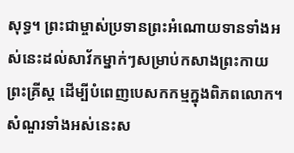សុទ្ធ។ ព្រះជាម្ចាស់ប្រទានព្រះអំណោយទានទាំងអស់នេះដល់សាវ័កម្នាក់ៗសម្រាប់កសាងព្រះកាយព្រះគ្រីស្ត ដើម្បីបំពេញបេសកកម្មក្នុងពិភពលោក។
សំណួរទាំងអស់នេះស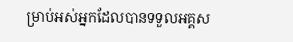ម្រាប់អស់អ្នកដែលបានទទួលអគ្គស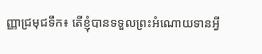ញ្ញាជ្រមុជទឹក៖ តើខ្ញុំបានទទួលព្រះអំណោយទានអ្វី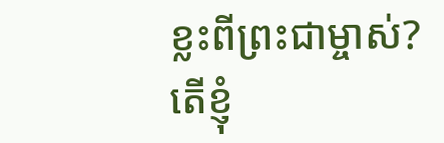ខ្លះពីព្រះជាម្ចាស់? តើខ្ញុំ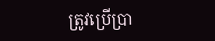ត្រូវប្រើប្រា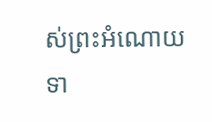ស់ព្រះអំណោយទា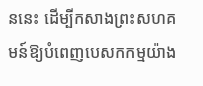ននេះ ដើម្បីកសាងព្រះសហគមន៍ឱ្យបំពេញបេសកកម្មយ៉ាង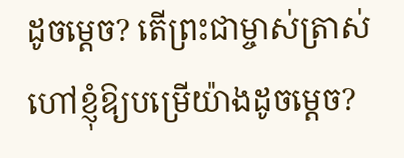ដូចម្តេច? តើព្រះជាម្ចាស់ត្រាស់ហៅខ្ញុំឱ្យបម្រើយ៉ាងដូចម្តេច?